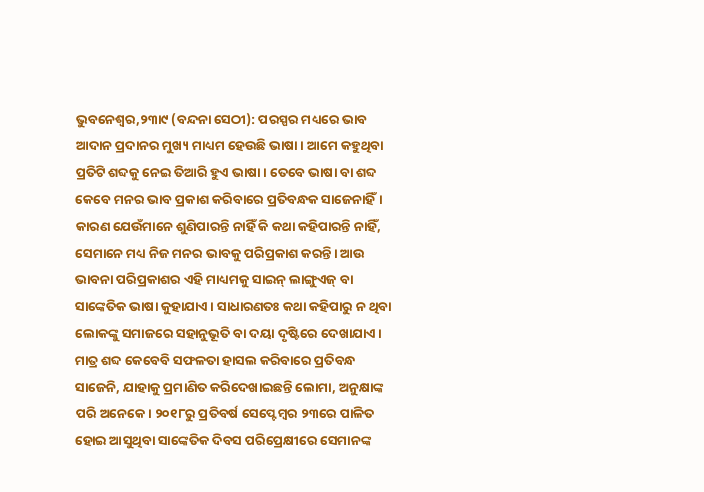ଭୁବନେଶ୍ୱର,୨୩ା୯ (ବନ୍ଦନା ସେଠୀ): ପରସ୍ପର ମଧ୍ୟରେ ଭାବ ଆଦାନ ପ୍ରଦାନର ମୁଖ୍ୟ ମାଧ୍ୟମ ହେଉଛି ଭାଷା। ଆମେ କହୁଥିବା ପ୍ରତିଟି ଶବ୍ଦକୁ ନେଇ ତିଆରି ହୁଏ ଭାଷା। ତେବେ ଭାଷା ବା ଶବ୍ଦ କେବେ ମନର ଭାବ ପ୍ରକାଶ କରିବାରେ ପ୍ରତିବନ୍ଧକ ସାଜେନାହିଁ। କାରଣ ଯେଉଁମାନେ ଶୁଣିପାରନ୍ତି ନାହିଁ କି କଥା କହିପାରନ୍ତି ନାହିଁ, ସେମାନେ ମଧ୍ୟ ନିଜ ମନର ଭାବକୁ ପରିପ୍ରକାଶ କରନ୍ତି। ଆଉ ଭାବନା ପରିପ୍ରକାଶର ଏହି ମାଧ୍ୟମକୁ ସାଇନ୍ ଲାଙ୍ଗୁଏଜ୍ ବା ସାଙ୍କେତିକ ଭାଷା କୁହାଯାଏ। ସାଧାରଣତଃ କଥା କହିପାରୁ ନ ଥିବା ଲୋକଙ୍କୁ ସମାଜରେ ସହାନୁଭୂତି ବା ଦୟା ଦୃଷ୍ଟିରେ ଦେଖାଯାଏ। ମାତ୍ର ଶବ୍ଦ କେବେବି ସଫଳତା ହାସଲ କରିବାରେ ପ୍ରତିବନ୍ଧ ସାଜେନି, ଯାହାକୁ ପ୍ରମାଣିତ କରିଦେଖାଇଛନ୍ତି ଲୋମା, ଅନୁକ୍ଷାଙ୍କ ପରି ଅନେକେ। ୨୦୧୮ରୁ ପ୍ରତିବର୍ଷ ସେପ୍ଟେମ୍ବର ୨୩ରେ ପାଳିତ ହୋଇ ଆସୁଥିବା ସାଙ୍କେତିକ ଦିବସ ପରିପ୍ରେକ୍ଷୀରେ ସେମାନଙ୍କ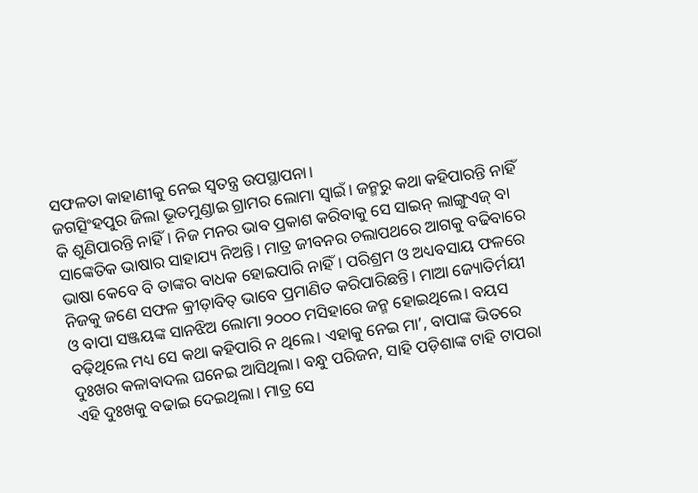ସଫଳତା କାହାଣୀକୁ ନେଇ ସ୍ବତନ୍ତ୍ର ଉପସ୍ଥାପନା।
ଜଗତ୍ସିଂହପୁର ଜିଲା ଭୂତମୁଣ୍ଡାଇ ଗ୍ରାମର ଲୋମା ସ୍ବାଇଁ। ଜନ୍ମରୁ କଥା କହିପାରନ୍ତି ନାହିଁ କି ଶୁଣିପାରନ୍ତି ନାହିଁ। ନିଜ ମନର ଭାବ ପ୍ରକାଶ କରିବାକୁ ସେ ସାଇନ୍ ଲାଙ୍ଗୁଏଜ୍ ବା ସାଙ୍କେତିକ ଭାଷାର ସାହାଯ୍ୟ ନିଅନ୍ତି। ମାତ୍ର ଜୀବନର ଚଲାପଥରେ ଆଗକୁ ବଢିବାରେ ଭାଷା କେବେ ବି ତାଙ୍କର ବାଧକ ହୋଇପାରି ନାହିଁ। ପରିଶ୍ରମ ଓ ଅଧ୍ୟବସାୟ ଫଳରେ ନିଜକୁ ଜଣେ ସଫଳ କ୍ରୀଡ଼ାବିତ୍ ଭାବେ ପ୍ରମାଣିତ କରିପାରିଛନ୍ତି। ମାଆ ଜ୍ୟୋତିର୍ମୟୀ ଓ ବାପା ସଞ୍ଜୟଙ୍କ ସାନଝିଅ ଲୋମା ୨୦୦୦ ମସିହାରେ ଜନ୍ମ ହୋଇଥିଲେ। ବୟସ ବଢ଼ିଥିଲେ ମଧ୍ୟ ସେ କଥା କହିପାରି ନ ଥିଲେ। ଏହାକୁ ନେଇ ମା’, ବାପାଙ୍କ ଭିତରେ ଦୁଃଖର କଳାବାଦଲ ଘନେଇ ଆସିଥିଲା। ବନ୍ଧୁ ପରିଜନ, ସାହି ପଡ଼ିଶାଙ୍କ ଟାହି ଟାପରା ଏହି ଦୁଃଖକୁ ବଢାଇ ଦେଇଥିଲା। ମାତ୍ର ସେ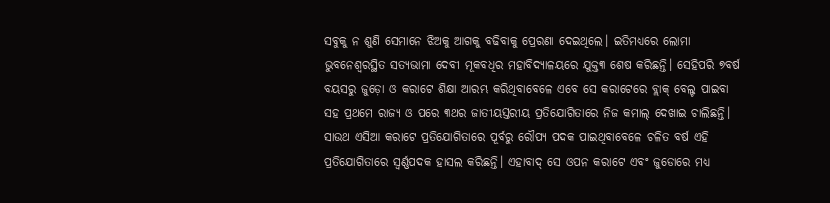ସବୁକୁ ନ ଶୁଣି ସେମାନେ ଝିଅକୁ ଆଗକୁ ବଢିବାକୁ ପ୍ରେରଣା ଦେଇଥିଲେ। ଇତିମଧ୍ୟରେ ଲୋମା ଭୁବନେଶ୍ୱରସ୍ଥିତ ସତ୍ୟଭାମା ଦେବୀ ମୂକବଧିର ମହାବିଦ୍ୟାଳୟରେ ଯୁକ୍ତ୩ ଶେଷ କରିଛନ୍ତି। ସେହିପରି ୭ବର୍ଷ ବୟସରୁ ଜୁଡ଼ୋ ଓ କରାଟେ ଶିକ୍ଷା ଆରମ୍ଭ କରିଥିବାବେଳେ ଏବେ ସେ କରାଟେରେ ବ୍ଲାକ୍ ବେଲ୍ଟ ପାଇବା ସହ ପ୍ରଥମେ ରାଜ୍ୟ ଓ ପରେ ୩ଥର ଜାତୀୟସ୍ତରୀୟ ପ୍ରତିଯୋଗିତାରେ ନିଜ କମାଲ୍ ଦେଖାଇ ଚାଲିଛନ୍ତି। ସାଉଥ ଏସିଆ କରାଟେ ପ୍ରତିଯୋଗିତାରେ ପୂର୍ବରୁ ରୌପ୍ୟ ପଦକ ପାଇଥିବାବେଳେ ଚଳିତ ବର୍ଷ ଏହି ପ୍ରତିଯୋଗିତାରେ ସ୍ବର୍ଣ୍ଣପଦକ ହାସଲ କରିଛନ୍ତି। ଏହାବାଦ୍ ସେ ଓପନ କରାଟେ ଏବଂ ଜୁଡୋରେ ମଧ୍ୟ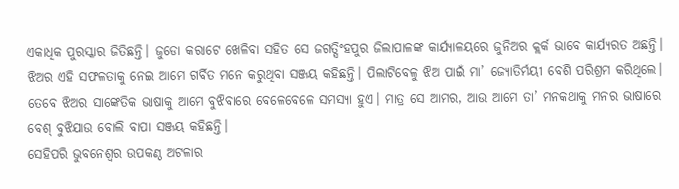ଏକାଧିକ ପୁରସ୍କାର ଜିତିଛନ୍ତି। ଜୁଡୋ କରାଟେ ଖେଳିବା ସହିତ ସେ ଜଗତ୍ସିଂହପୁର ଜିଲାପାଳଙ୍କ କାର୍ଯ୍ୟାଳୟରେ ଜୁନିଅର କ୍ଲର୍କ ଭାବେ କାର୍ଯ୍ୟରତ ଅଛନ୍ତି। ଝିଅର ଏହି ସଫଳତାକୁ ନେଇ ଆମେ ଗର୍ବିତ ମନେ କରୁଥିବା ସଞ୍ଜୟ କହିଛନ୍ତି। ପିଲାଟିବେଳୁ ଝିଅ ପାଇଁ ମା’ ଜ୍ୟୋତିର୍ମୟୀ ବେଶି ପରିଶ୍ରମ କରିଥିଲେ। ତେବେ ଝିଅର ସାଙ୍କେତିକ ଭାଷାକୁ ଆମେ ବୁଝିବାରେ ବେଳେବେଳେ ସମସ୍ୟା ହୁଏ। ମାତ୍ର ସେ ଆମର, ଆଉ ଆମେ ତା’ ମନକଥାକୁ ମନର ଭାଷାରେ ବେଶ୍ ବୁଝିଯାଉ ବୋଲି ବାପା ସଞ୍ଜୟ କହିଛନ୍ତି।
ସେହିପରି ଭୁବନେଶ୍ୱର ଉପକଣ୍ଠ ଅଟଳାର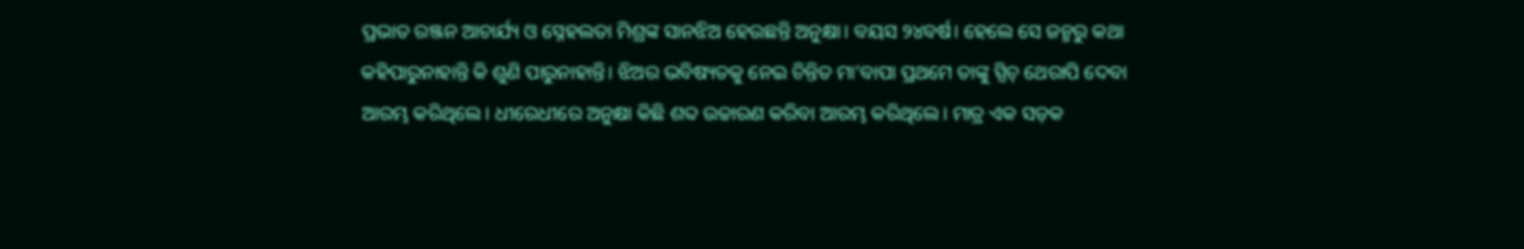ପ୍ରଭାତ ରଞ୍ଜନ ଆଚାର୍ଯ୍ୟ ଓ ସ୍ନେହଲତା ମିଶ୍ରଙ୍କ ସାନଝିଅ ହେଉଛନ୍ତି ଅନୁକ୍ଷା। ବୟସ ୨୪ବର୍ଷ। ହେଲେ ସେ ଜନ୍ମରୁ କଥା କହିପାରୁନାହାନ୍ତି କି ଶୁଣି ପାରୁନାହାନ୍ତି। ଝିଅର ଭବିଷ୍ୟତକୁ ନେଇ ଚିନ୍ତିତ ମା’ବାପା ପ୍ରଥମେ ତାଙ୍କୁ ସ୍ପିଚ୍ ଥେରାପି ଦେବା ଆରମ୍ଭ କରିଥିଲେ। ଧୀରେଧୀରେ ଅନୁକ୍ଷା କିଛି ଶବ୍ଦ ଉଚ୍ଚାରଣ କରିବା ଆରମ୍ଭ କରିଥିଲେ। ମାତ୍ର ଏକ ସଡ଼କ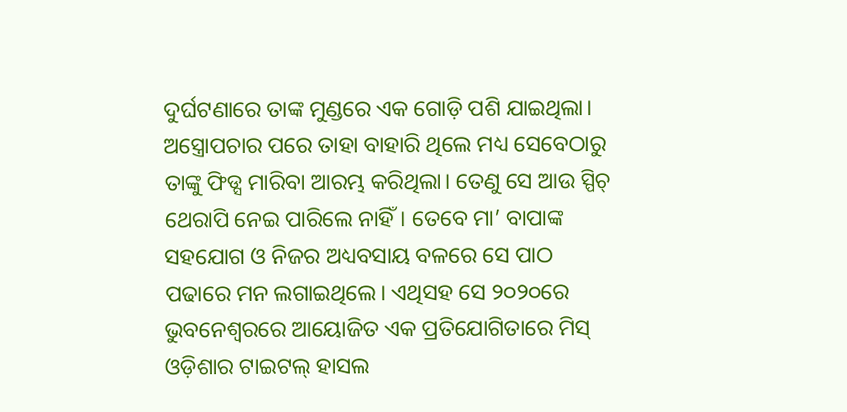ଦୁର୍ଘଟଣାରେ ତାଙ୍କ ମୁଣ୍ଡରେ ଏକ ଗୋଡ଼ି ପଶି ଯାଇଥିଲା। ଅସ୍ତ୍ରୋପଚାର ପରେ ତାହା ବାହାରି ଥିଲେ ମଧ୍ୟ ସେବେଠାରୁ ତାଙ୍କୁ ଫିଡ୍ସ ମାରିବା ଆରମ୍ଭ କରିଥିଲା। ତେଣୁ ସେ ଆଉ ସ୍ପିଚ୍ ଥେରାପି ନେଇ ପାରିଲେ ନାହିଁ। ତେବେ ମା’ ବାପାଙ୍କ ସହଯୋଗ ଓ ନିଜର ଅଧ୍ୟବସାୟ ବଳରେ ସେ ପାଠ ପଢାରେ ମନ ଲଗାଇଥିଲେ। ଏଥିସହ ସେ ୨୦୨୦ରେ ଭୁବନେଶ୍ୱରରେ ଆୟୋଜିତ ଏକ ପ୍ରତିଯୋଗିତାରେ ମିସ୍ ଓଡ଼ିଶାର ଟାଇଟଲ୍ ହାସଲ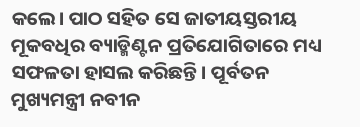କଲେ। ପାଠ ସହିତ ସେ ଜାତୀୟସ୍ତରୀୟ ମୂକବଧିର ବ୍ୟାଡ୍ମିଣ୍ଟନ ପ୍ରତିଯୋଗିତାରେ ମଧ୍ୟ ସଫଳତା ହାସଲ କରିଛନ୍ତି। ପୂର୍ବତନ ମୁଖ୍ୟମନ୍ତ୍ରୀ ନବୀନ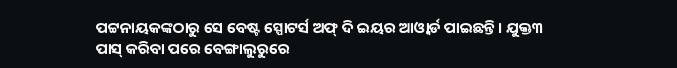ପଟ୍ଟନାୟକଙ୍କଠାରୁ ସେ ବେଷ୍ଟ ସ୍ପୋଟର୍ସ ଅଫ୍ ଦି ଇୟର ଆଓ୍ବାର୍ଡ ପାଇଛନ୍ତି। ଯୁକ୍ତ୩ ପାସ୍ କରିବା ପରେ ବେଙ୍ଗାଲୁରୁରେ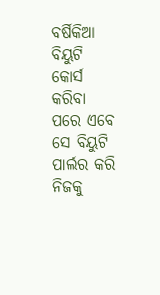ବର୍ଷିକିଆ ବିୟୁଟି କୋର୍ସ କରିବା ପରେ ଏବେ ସେ ବିୟୁଟି ପାର୍ଲର କରି ନିଜକୁ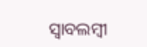ସ୍ବାବଲମ୍ବୀ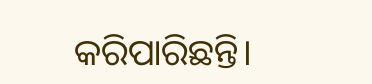କରିପାରିଛନ୍ତି।